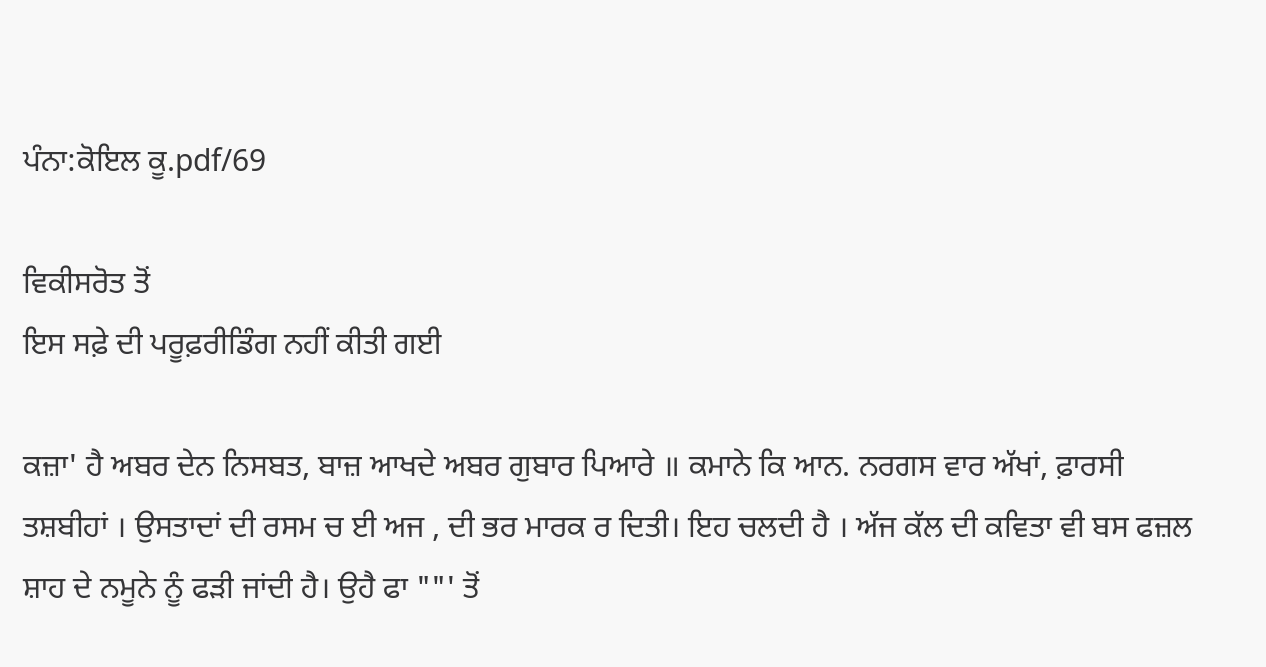ਪੰਨਾ:ਕੋਇਲ ਕੂ.pdf/69

ਵਿਕੀਸਰੋਤ ਤੋਂ
ਇਸ ਸਫ਼ੇ ਦੀ ਪਰੂਫ਼ਰੀਡਿੰਗ ਨਹੀਂ ਕੀਤੀ ਗਈ

ਕਜ਼ਾ' ਹੈ ਅਬਰ ਦੇਨ ਨਿਸਬਤ, ਬਾਜ਼ ਆਖਦੇ ਅਬਰ ਗੁਬਾਰ ਪਿਆਰੇ ॥ ਕਮਾਨੇ ਕਿ ਆਨ. ਨਰਗਸ ਵਾਰ ਅੱਖਾਂ, ਫ਼ਾਰਸੀ ਤਸ਼ਬੀਹਾਂ । ਉਸਤਾਦਾਂ ਦੀ ਰਸਮ ਚ ਈ ਅਜ , ਦੀ ਭਰ ਮਾਰਕ ਰ ਦਿਤੀ। ਇਹ ਚਲਦੀ ਹੈ । ਅੱਜ ਕੱਲ ਦੀ ਕਵਿਤਾ ਵੀ ਬਸ ਫਜ਼ਲ ਸ਼ਾਹ ਦੇ ਨਮੂਨੇ ਨੂੰ ਫੜੀ ਜਾਂਦੀ ਹੈ। ਉਹੈ ਫਾ ""' ਤੋਂ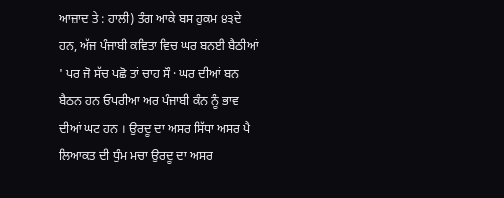ਆਜ਼ਾਦ ਤੇ : ਹਾਲੀ) ਤੰਗ ਆਕੇ ਬਸ ਹੁਕਮ ੪੩ਦੇ ਹਨ, ਅੱਜ ਪੰਜਾਬੀ ਕਵਿਤਾ ਵਿਚ ਘਰ ਬਨਈ ਬੈਠੀਆਂ ' ਪਰ ਜੋ ਸੱਚ ਪਛੋ ਤਾਂ ਚਾਹ ਸੌ · ਘਰ ਦੀਆਂ ਬਨ ਬੈਠਨ ਹਨ ਓਪਰੀਆ ਅਰ ਪੰਜਾਬੀ ਕੰਨ ਨੂੰ ਭਾਵ ਦੀਆਂ ਘਟ ਹਨ । ਉਰਦੂ ਦਾ ਅਸਰ ਸਿੱਧਾ ਅਸਰ ਪੈ ਲਿਆਕਤ ਦੀ ਧੁੰਮ ਮਚਾ ਉਰਦੂ ਦਾ ਅਸਰ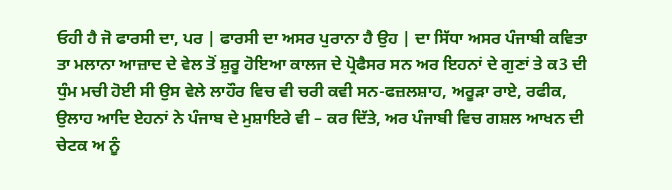ਓਹੀ ਹੈ ਜੋ ਫਾਰਸੀ ਦਾ, ਪਰ | ਫਾਰਸੀ ਦਾ ਅਸਰ ਪੁਰਾਨਾ ਹੈ ਉਹ | ਦਾ ਸਿੱਧਾ ਅਸਰ ਪੰਜਾਬੀ ਕਵਿਤਾ ਤਾ ਮਲਾਨਾ ਆਜ਼ਾਦ ਦੇ ਵੇਲ ਤੋਂ ਸ਼ੁਰੂ ਹੋਇਆ ਕਾਲਜ ਦੇ ਪ੍ਰੋਫੈਸਰ ਸਨ ਅਰ ਇਹਨਾਂ ਦੇ ਗੁਣਾਂ ਤੇ ਕ3 ਦੀ ਧੁੰਮ ਮਚੀ ਹੋਈ ਸੀ ਉਸ ਵੇਲੇ ਲਾਹੌਰ ਵਿਚ ਵੀ ਚਰੀ ਕਵੀ ਸਨ-ਫਜ਼ਲਸ਼ਾਹ, ਅਰੂੜਾ ਰਾਏ, ਰਫੀਕ, ਉਲਾਹ ਆਦਿ ਏਹਨਾਂ ਨੇ ਪੰਜਾਬ ਦੇ ਮੁਸ਼ਾਇਰੇ ਵੀ – ਕਰ ਦਿੱਤੇ, ਅਰ ਪੰਜਾਬੀ ਵਿਚ ਗਸ਼ਲ ਆਖਨ ਦੀ ਚੇਟਕ ਅ ਨੂੰ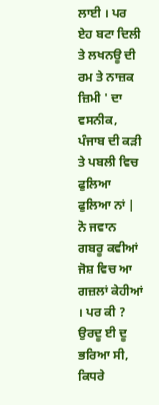ਲਾਈ । ਪਰ ਏਹ ਬਟਾ ਦਿਲੀ ਤੇ ਲਖਨਊ ਦੀ ਰਮ ਤੇ ਨਾਜ਼ਕ ਜ਼ਿਮੀ ' ਦਾ ਵਸਨੀਕ, ਪੰਜਾਬ ਦੀ ਕੜੀ ਤੇ ਪਬਲੀ ਵਿਚ ਫੁਲਿਆ ਫੁਲਿਆ ਨਾਂ | ਨੋ ਜਵਾਨ ਗਬਰੂ ਕਵੀਆਂ ਜੋਸ਼ ਵਿਚ ਆ ਗਜ਼ਲਾਂ ਕੇਹੀਆਂ । ਪਰ ਕੀ ? ਉਰਦੂ ਈ ਦੂ ਭਰਿਆ ਸੀ, ਕਿਧਰੇ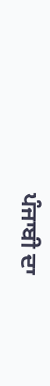ਪੰਜਾਬੀ ਦਾ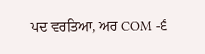ਪਦ ਵਰਤਿਆ, ਅਰ COM -੬